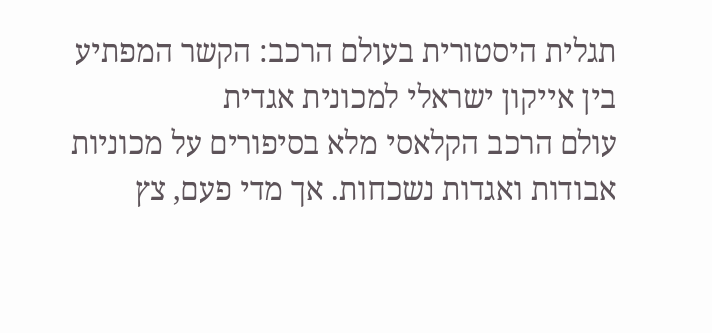תגלית היסטורית בעולם הרכב: הקשר המפתיע בין אייקון ישראלי למכונית אגדית
עולם הרכב הקלאסי מלא בסיפורים על מכוניות אבודות ואגדות נשכחות. אך מדי פעם, צץ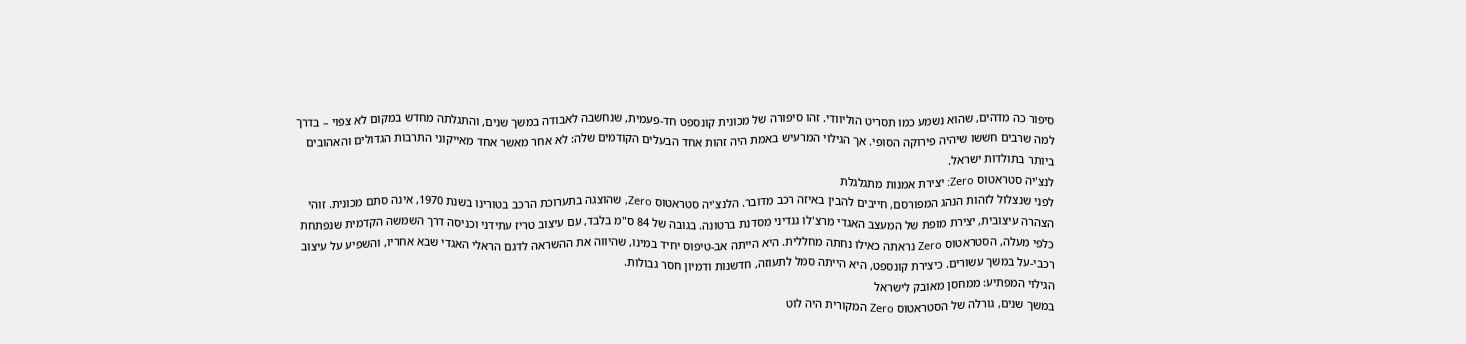סיפור כה מדהים, שהוא נשמע כמו תסריט הוליוודי. זהו סיפורה של מכונית קונספט חד-פעמית, שנחשבה לאבודה במשך שנים, והתגלתה מחדש במקום לא צפוי – בדרך למה שרבים חששו שיהיה פירוקה הסופי. אך הגילוי המרעיש באמת היה זהות אחד הבעלים הקודמים שלה: לא אחר מאשר אחד מאייקוני התרבות הגדולים והאהובים ביותר בתולדות ישראל.
לנצ'יה סטראטוס Zero: יצירת אמנות מתגלגלת
לפני שנצלול לזהות הנהג המפורסם, חייבים להבין באיזה רכב מדובר. הלנצ'יה סטראטוס Zero, שהוצגה בתערוכת הרכב בטורינו בשנת 1970, אינה סתם מכונית. זוהי הצהרה עיצובית, יצירת מופת של המעצב האגדי מרצ'לו גנדיני מסדנת ברטונה. בגובה של 84 ס"מ בלבד, עם עיצוב טריז עתידני וכניסה דרך השמשה הקדמית שנפתחת כלפי מעלה, הסטראטוס Zero נראתה כאילו נחתה מחללית. היא הייתה אב-טיפוס יחיד במינו, שהיווה את ההשראה לדגם הראלי האגדי שבא אחריו, והשפיע על עיצוב רכבי-על במשך עשורים. כיצירת קונספט, היא הייתה סמל לתעוזה, חדשנות ודמיון חסר גבולות.
הגילוי המפתיע: ממחסן מאובק לישראל
במשך שנים, גורלה של הסטראטוס Zero המקורית היה לוט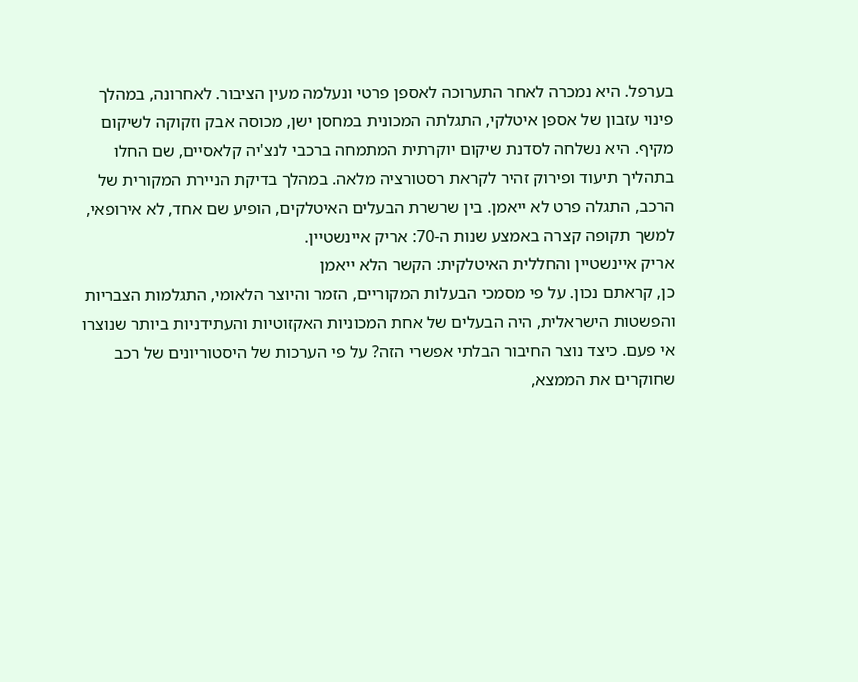בערפל. היא נמכרה לאחר התערוכה לאספן פרטי ונעלמה מעין הציבור. לאחרונה, במהלך פינוי עזבון של אספן איטלקי, התגלתה המכונית במחסן ישן, מכוסה אבק וזקוקה לשיקום מקיף. היא נשלחה לסדנת שיקום יוקרתית המתמחה ברכבי לנצ'יה קלאסיים, שם החלו בתהליך תיעוד ופירוק זהיר לקראת רסטורציה מלאה. במהלך בדיקת הניירת המקורית של הרכב, התגלה פרט לא ייאמן. בין שרשרת הבעלים האיטלקים, הופיע שם אחד, לא אירופאי, למשך תקופה קצרה באמצע שנות ה-70: אריק איינשטיין.
אריק איינשטיין והחללית האיטלקית: הקשר הלא ייאמן
כן, קראתם נכון. על פי מסמכי הבעלות המקוריים, הזמר והיוצר הלאומי, התגלמות הצבריות והפשטות הישראלית, היה הבעלים של אחת המכוניות האקזוטיות והעתידניות ביותר שנוצרו אי פעם. כיצד נוצר החיבור הבלתי אפשרי הזה? על פי הערכות של היסטוריונים של רכב שחוקרים את הממצא,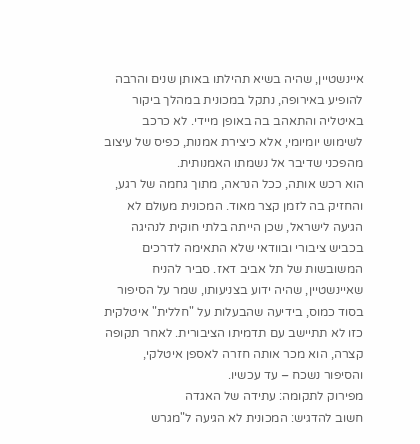איינשטיין, שהיה בשיא תהילתו באותן שנים והרבה להופיע באירופה, נתקל במכונית במהלך ביקור באיטליה והתאהב בה באופן מיידי. לא כרכב לשימוש יומיומי, אלא כיצירת אמנות, כפיס של עיצוב מהפכני שדיבר אל נשמתו האמנותית.
הוא רכש אותה, ככל הנראה, מתוך גחמה של רגע, והחזיק בה לזמן קצר מאוד. המכונית מעולם לא הגיעה לישראל, שכן הייתה בלתי חוקית לנהיגה בכביש ציבורי ובוודאי שלא התאימה לדרכים המשובשות של תל אביב דאז. סביר להניח שאיינשטיין, שהיה ידוע בצניעותו, שמר על הסיפור בסוד כמוס, בידיעה שהבעלות על "חללית" איטלקית כזו לא תתיישב עם תדמיתו הציבורית. לאחר תקופה קצרה, הוא מכר אותה חזרה לאספן איטלקי, והסיפור נשכח – עד עכשיו.
מפירוק לתקומה: עתידה של האגדה
חשוב להדגיש: המכונית לא הגיעה ל"מגרש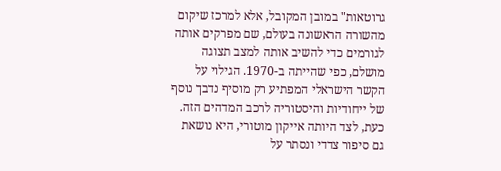גרוטאות" במובן המקובל, אלא למרכז שיקום מהשורה הראשונה בעולם, שם מפרקים אותה לגורמים כדי להשיב אותה למצב תצוגה מושלם, כפי שהייתה ב-1970. הגילוי על הקשר הישראלי המפתיע רק מוסיף נדבך נוסף של ייחודיות והיסטוריה לרכב המדהים הזה. כעת, לצד היותה אייקון מוטורי, היא נושאת גם סיפור צדדי ונסתר על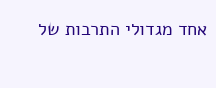אחד מגדולי התרבות של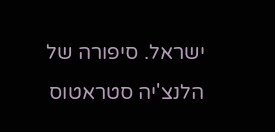ישראל. סיפורה של הלנצ'יה סטראטוס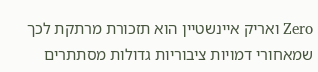Zero ואריק איינשטיין הוא תזכורת מרתקת לכך שמאחורי דמויות ציבוריות גדולות מסתתרים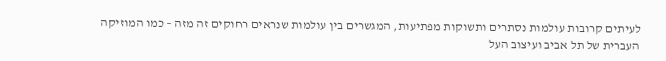לעיתים קרובות עולמות נסתרים ותשוקות מפתיעות, המגשרים בין עולמות שנראים רחוקים זה מזה – כמו המוזיקה העברית של תל אביב ועיצוב העל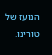הנועז של טורינו.